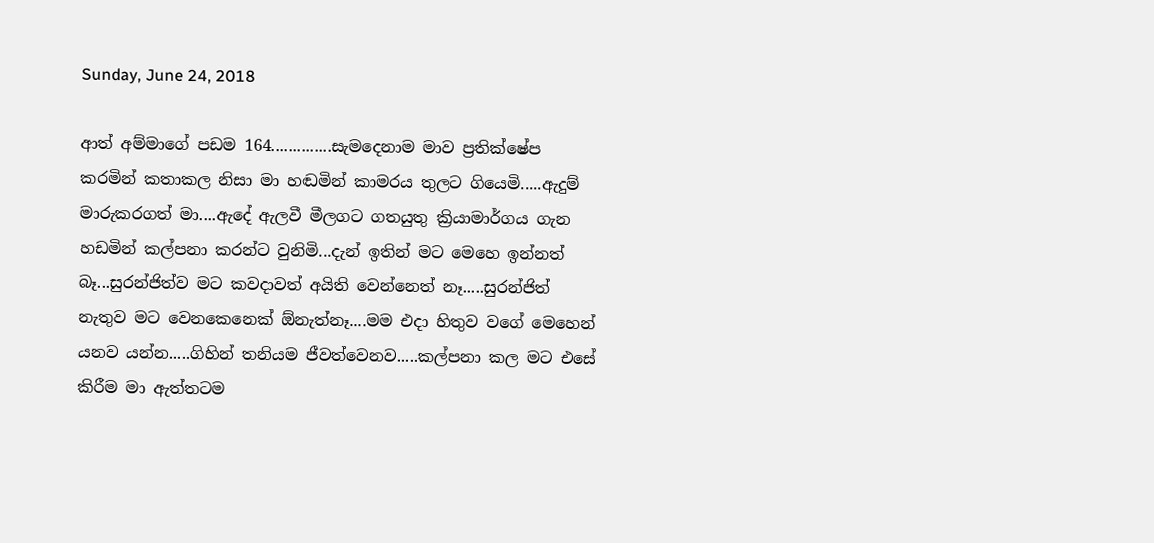Sunday, June 24, 2018

ආත් අම්මාගේ පඩම 164..............සැමදෙනාම මාව ප්‍රතික්ෂේප කරමින් කතාකල නිසා මා හඬමින් කාමරය තුලට ගියෙමි.....ඇදුම් මාරුකරගත් මා....ඇදේ ඇලවී මීලගට ගතයුතු ක්‍රියාමාර්ගය ගැන හඩමින් කල්පනා කරන්ට වුනිමි...දැන් ඉතින් මට මෙහෙ ඉන්නත් බෑ...සුරන්ජිත්ව මට කවදාවත් අයිති වෙන්නෙත් නෑ.....සුරන්ජිත් නැතුව මට වෙනකෙනෙක් ඕනැත්නෑ....මම එදා හිතුව වගේ මෙහෙන් යනව යන්න.....ගිහින් තනියම ජීවත්වෙනව.....කල්පනා කල මට එසේ කිරීම මා ඇත්තටම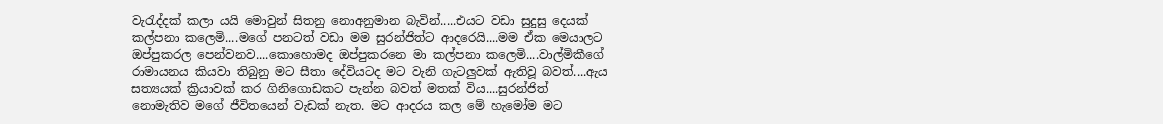වැරැද්දක් කලා යයි මොවුන් සිතනු නොඅනුමාන බැවින්.....එයට වඩා සුදුසු දෙයක් කල්පනා කලෙමි....මගේ පනටත් වඩා මම සුරන්ජිත්ට ආදරෙයි....මම ඒක මෙයාලට ඔප්පුකරල පෙන්වනව....කොහොමද ඔප්පුකරනෙ මා කල්පනා කලෙමි....වාල්මිකීගේ රාමායනය කියවා තිබුනු මට සීතා දේවියටද මට වැනි ගැටලුවක් ඇතිවූ බවත්....ඇය සත්‍යයක් ක්‍රියාවක් කර ගිනිගොඩකට පැන්න බවත් මතක් විය....සුරන්ජිත් නොමැතිව මගේ ජීවිතයෙන් වැඩක් නැත. මට ආදරය කල මේ හැමෝම මට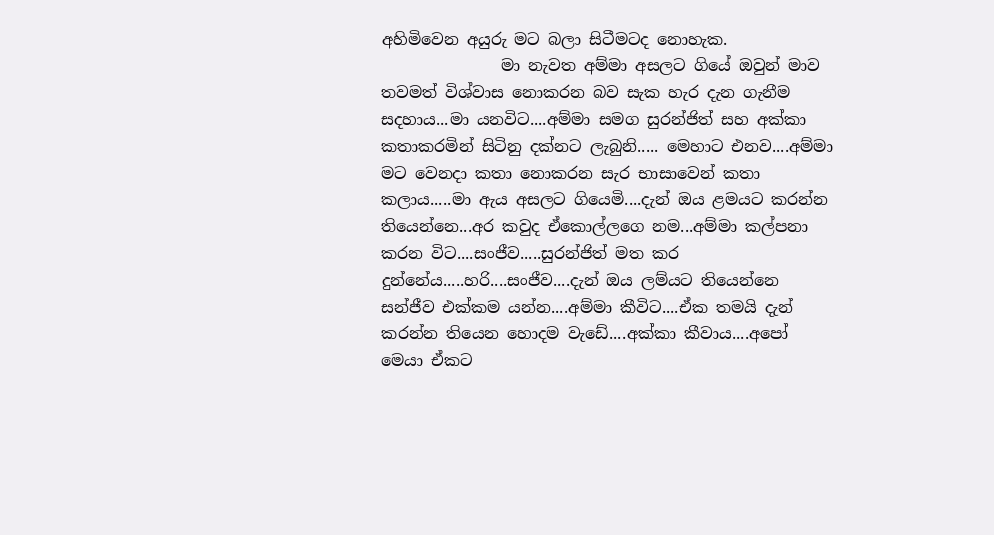අහිමිවෙන අයුරු මට බලා සිටීමටද නොහැක.
               මා නැවත අම්මා අසලට ගියේ ඔවුන් මාව තවමත් විශ්වාස නොකරන බව සැක හැර දැන ගැනීම සදහාය...මා යනවිට....අම්මා සමග සුරන්ජිත් සහ අක්කා කතාකරමින් සිටිනු දක්නට ලැබුනි..... මෙහාට එනව....අම්මා මට වෙනදා කතා නොකරන සැර භාසාවෙන් කතා කලාය.....මා ඇය අසලට ගියෙමි....දැන් ඔය ළමයට කරන්න තියෙන්නෙ...අර කවුද ඒකොල්ලගෙ නම...අම්මා කල්පනා කරන විට....සංජීව.....සුරන්ජිත් මත කර දුන්නේය.....හරි....සංජීව....දැන් ඔය ලම්යට තියෙන්නෙ සන්ජීව එක්කම යන්න....අම්මා කීවිට....ඒක තමයි දැන් කරන්න තියෙන හොදම වැඩේ....අක්කා කීවාය....අපෝ මෙයා ඒකට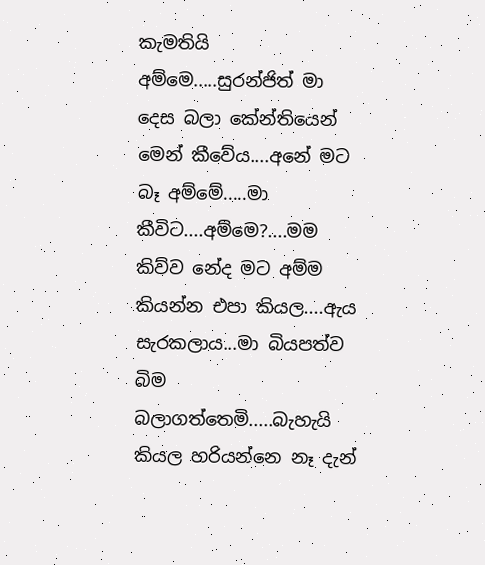කැමතියි අම්මෙ.....සුරන්ජිත් මා දෙස බලා කේන්තියෙන් මෙන් කීවේය....අනේ මට බෑ අම්මේ.....මා කීවිට....අම්මෙ?....මම කිව්ව නේද මට අම්ම කියන්න එපා කියල....ඇය සැරකලාය...මා බියපත්ව බිම බලාගත්තෙමි.....බැහැයි කියල හරියන්නෙ නෑ දැන්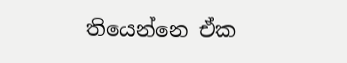තියෙන්නෙ ඒක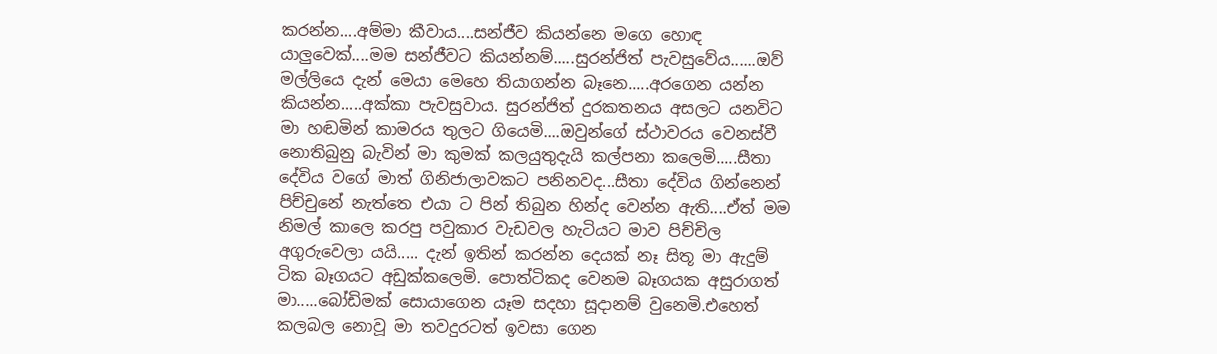කරන්න....අම්මා කීවාය....සන්ජීව කියන්නෙ මගෙ හොඳ යාලුවෙක්....මම සන්ජීවට කියන්නම්.....සුරන්ජිත් පැවසුවේය......ඔව් මල්ලියෙ දැන් මෙයා මෙහෙ තියාගන්න බෑනෙ.....අරගෙන යන්න කියන්න.....අක්කා පැවසුවාය. සුරන්ජිත් දුරකතනය අසලට යනවිට මා හඬමින් කාමරය තුලට ගියෙමි....ඔවුන්ගේ ස්ථාවරය වෙනස්වී නොතිබුනු බැවින් මා කුමක් කලයුතුදැයි කල්පනා කලෙමි.....සීතා දේවිය වගේ මාත් ගිනිජාලාවකට පනිනවද...සීතා දේවිය ගින්නෙන් පිච්චුනේ නැත්තෙ එයා ට පින් තිබුන හින්ද වෙන්න ඇති....ඒත් මම නිමල් කාලෙ කරපු පවුකාර වැඩවල හැටියට මාව පිච්චිල අගුරුවෙලා යයි..... දැන් ඉතින් කරන්න දෙයක් නෑ සිතූ මා ඇදුම් ටික බෑගයට අඩුක්කලෙමි. පොත්ටිකද වෙනම බෑගයක අසුරාගත් මා.....බෝඩිමක් සොයාගෙන යෑම සදහා සූදානම් වුනෙමි.එහෙත් කලබල නොවූ මා තවදුරටත් ඉවසා ගෙන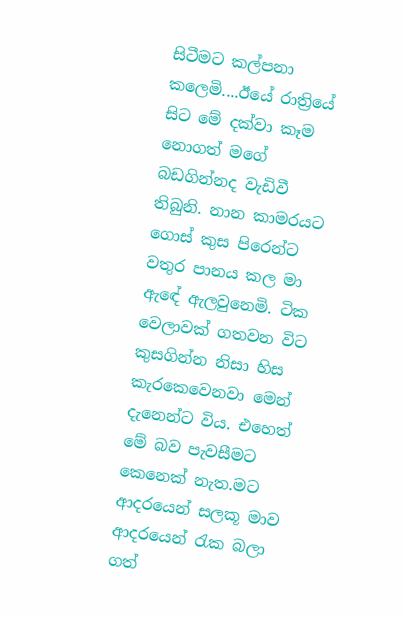සිටීමට කල්පනා කලෙමි....ඊයේ රාත්‍රියේ සිට මේ දක්වා කෑම නොගත් මගේ බඩගින්නද වැඩිවී තිබුනි. නාන කාමරයට ගොස් කුස පිරෙන්ට වතුර පානය කල මා ඇඳේ ඇලවුනෙමි. ටික වෙලාවක් ගතවන විට කුසගින්න නිසා හිස කැරකෙවෙනවා මෙන් දැනෙන්ට විය. එහෙත් මේ බව පැවසීමට කෙනෙක් නැත.මට ආදරයෙන් සලකූ මාව ආදරයෙන් රැක බලා ගත්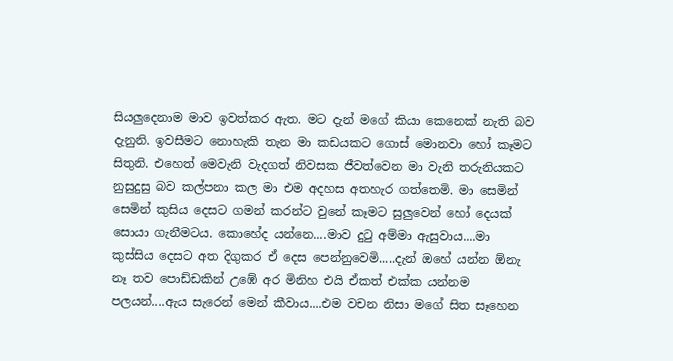සියලුදෙනාම මාව ඉවත්කර ඇත. මට දැන් මගේ කියා කෙනෙක් නැති බව දැනුනි. ඉවසීමට නොහැකි තැන මා කඩයකට ගොස් මොනවා හෝ කෑමට සිතුනි. එහෙත් මෙවැනි වැදගත් නිවසක ජීවත්වෙන මා වැනි තරුනියකට නුසුදුසු බව කල්පනා කල මා එම අදහස අතහැර ගත්තෙමි. මා සෙමින් සෙමින් කුසිය දෙසට ගමන් කරන්ට වුනේ කෑමට සුලුවෙන් හෝ දෙයක් සොයා ගැනීමටය. කොහේද යන්නෙ....මාව දුටු අම්මා ඇසුවාය....මා කුස්සිය දෙසට අත දිගුකර ඒ දෙස පෙන්නුවෙමි.....දැන් ඔහේ යන්න ඕනැ නෑ තව පොඩ්ඩකින් උඹේ අර මිනිහ එයි ඒකත් එක්ක යන්නම පලයන්....ඇය සැරෙන් මෙන් කීවාය....එම වචන නිසා මගේ සිත සෑහෙන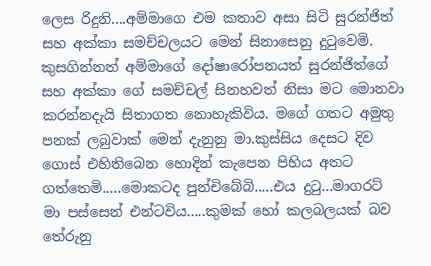ලෙස රිදුනි....අම්මාගෙ එම කතාව අසා සිටි සුරන්ජිත් සහ අක්කා සමච්චලයට මෙන් සිනාසෙනු දුටුවෙමි. කුසගින්නත් අම්මාගේ දෝෂාරෝපනයත් සුරන්ජිත්ගේ සහ අක්කා ගේ සමච්චල් සිනහවත් නිසා මට මොනවා කරන්නදැයි සිතාගත නොහැකිවිය. මගේ ගතට අමුතු පනක් ලබුවාක් මෙන් දැනුනු මා.කුස්සිය දෙසට දිව ගොස් එහිතිබෙන හොදින් කැපෙන පිහිය අතට ගත්තෙමි.....මොකටද පුන්චිබේබි.....එය දුටු...මාගරට්  මා පස්සෙන් එන්ටවිය.....කුමක් හෝ කලබලයක් බව තේරුනු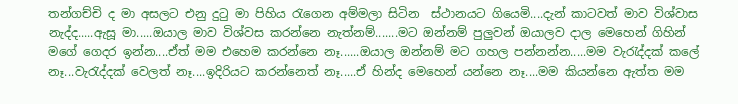තන්ගච්චි ද මා අසලට එනු දුටු මා පිහිය රැගෙන අම්මලා සිටින  ස්ථානයට ගියෙමි....දැන් කාටවත් මාව විශ්වාස නැද්ද.....ඇසූ මා.....ඔයාල මාව විශ්වස කරන්නෙ නැත්නම්.......මට ඔන්නම් පුලුවන් ඔයාලව දාල මෙහෙන් ගිහින් මගේ ගෙදර ඉන්න....ඒත් මම එහෙම කරන්නෙ නෑ......ඔයාල ඔන්නම් මට ගහල පන්නන්න.....මම වැරැද්දක් කලේ නෑ...වැරැද්දක් වෙලත් නෑ....ඉදිරියට කරන්නෙත් නෑ.....ඒ හින්ද මෙහෙන් යන්නෙ නෑ....මම කියන්නෙ ඇත්ත මම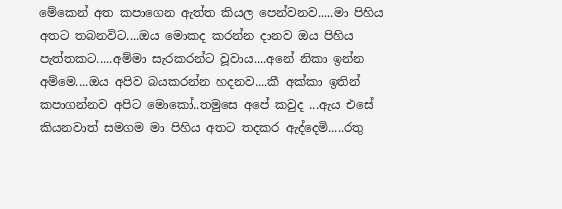මේකෙන් අත කපාගෙන ඇත්ත කියල පෙන්වනව.....මා පිහිය අතට තබනවිට....ඔය මොකද කරන්න දානව ඔය පිහිය පැත්තකට.....අම්මා සැරකරන්ට වූවාය....අනේ නිකා ඉන්න අම්මෙ....ඔය අපිව බයකරන්න හදනව....කී අක්කා ඉතින් කපාගන්නව අපිට මොකෝ..තමුසෙ අපේ කවුද ...ඇය එසේ කියනවාත් සමගම මා පිහිය අතට තදකර ඇද්දෙමි.....රතු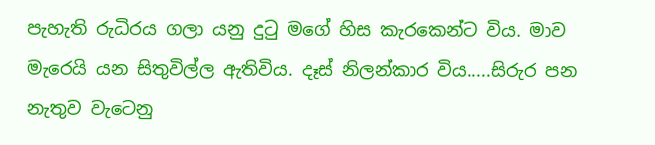පැහැති රුධිරය ගලා යනු දුටු මගේ හිස කැරකෙන්ට විය. මාව මැරෙයි යන සිතුවිල්ල ඇතිවිය. දෑස් නිලන්කාර විය.....සිරුර පන නැතුව වැටෙනු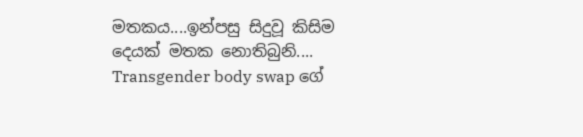මතකය....ඉන්පසු සිදුවූ කිසිම දෙයක් මතක නොතිබුනි....
Transgender body swap ගේ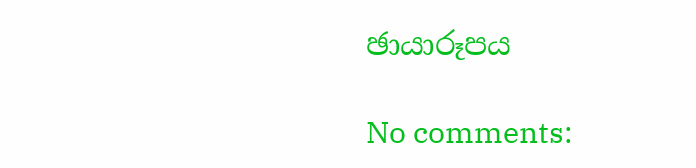ඡායාරූපය

No comments: